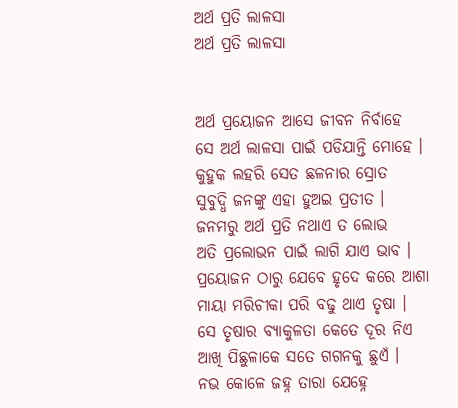ଅର୍ଥ ପ୍ରତି ଲାଳସା
ଅର୍ଥ ପ୍ରତି ଲାଳସା


ଅର୍ଥ ପ୍ରୟୋଜନ ଆସେ ଜୀବନ ନିର୍ବାହେ
ସେ ଅର୍ଥ ଲାଳସା ପାଇଁ ପଡିଯାନ୍ତି ମୋହେ ।
କୁହୁକ ଲହରି ସେତ ଛଳନାର ସ୍ରୋତ
ସୁବୁଦ୍ଧି ଜନଙ୍କୁ ଏହା ହୁଅଇ ପ୍ରତୀତ ।
ଜନମରୁ ଅର୍ଥ ପ୍ରତି ନଥାଏ ତ ଲୋଭ
ଅତି ପ୍ରଲୋଭନ ପାଇଁ ଲାଗି ଯାଏ ଭାବ ।
ପ୍ରୟୋଜନ ଠାରୁ ଯେବେ ହୃଦେ କରେ ଆଶା
ମାୟା ମରିଚୀକା ପରି ବଢୁ ଥାଏ ତୃଷା ।
ସେ ତୃଷାର ବ୍ୟାକୁଳତା କେତେ ଦୂର ନିଏ
ଆଖି ପିଛୁଳାକେ ସତେ ଗଗନକୁ ଛୁଏଁ ।
ନଭ କୋଳେ ଜହ୍ନ ତାରା ଯେହ୍ନେ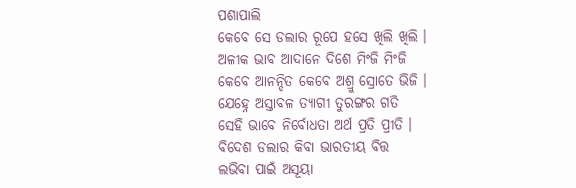ପଶାପାଲି
କେବେ ସେ ଡଲାର ରୂପେ ହସେ ଖିଲି ଖିଲି ।
ଅଳୀକ ଭାବ ଆଦାନେ ଦିଶେ ମିଂଜି ମିଂଜି
କେବେ ଆନନ୍ଦିତ କେବେ ଅଶ୍ରୁ ସ୍ରୋତେ ଭିଜି ।
ଯେହ୍ନେ ଅସ୍ତାବଳ ତ୍ୟାଗୀ ତୁରଙ୍ଗର ଗତି
ସେହି ଭାବେ ନିର୍ବୋଧତା ଅର୍ଥ ପ୍ରତି ପ୍ରୀତି ।
ବିଦେଶ ଡଲାର କିବା ଭାରତୀୟ ବିତ୍ତ
ଲଭିବା ପାଇଁ ଅସୂୟା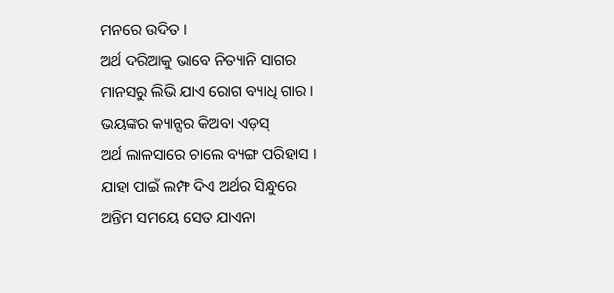ମନରେ ଉଦିତ ।
ଅର୍ଥ ଦରିଆକୁ ଭାବେ ନିତ୍ୟାନି ସାଗର
ମାନସରୁ ଲିଭି ଯାଏ ରୋଗ ବ୍ୟାଧି ଗାର ।
ଭୟଙ୍କର କ୍ୟାନ୍ସର କିଅବା ଏଡ଼ସ୍
ଅର୍ଥ ଲାଳସାରେ ଚାଲେ ବ୍ୟଙ୍ଗ ପରିହାସ ।
ଯାହା ପାଇଁ ଲମ୍ଫ ଦିଏ ଅର୍ଥର ସିନ୍ଧୁରେ
ଅନ୍ତିମ ସମୟେ ସେତ ଯାଏନା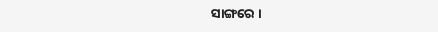ସାଙ୍ଗରେ ।